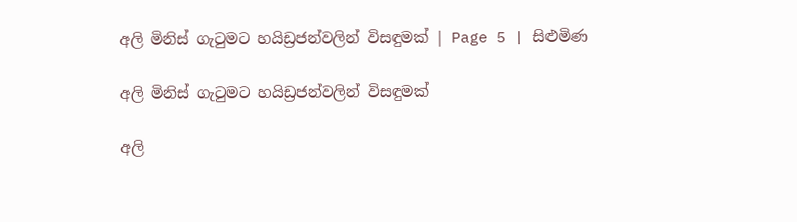අලි මිනිස් ගැටුමට හයිඩ්‍රජන්වලින් විසඳුමක් | Page 5 | සිළුමිණ

අලි මිනිස් ගැටුමට හයිඩ්‍රජන්වලින් විසඳුමක්

අලි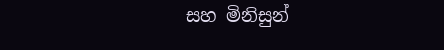සහ මිනිසුන්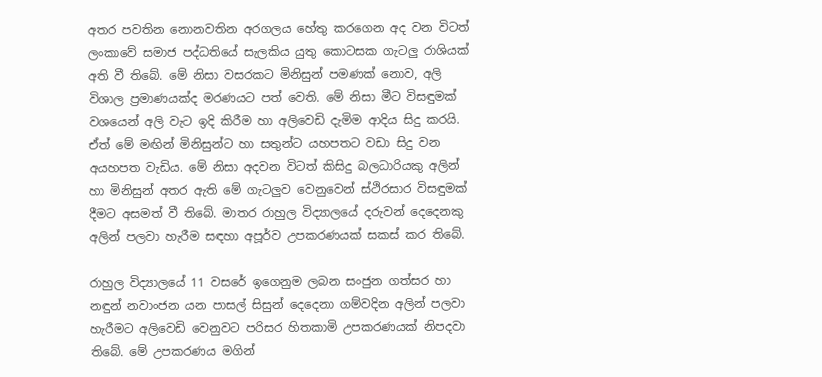අතර පවතින නොනවතින අරගලය හේතු කරගෙන අද වන විටත් ලංකාවේ සමාජ පද්ධතියේ සැලකිය යුතු කොටසක ගැටලු රාශියක් අති වී තිබේ. මේ නිසා වසරකට මිනිසුන් පමණක් නොව, අලි විශාල ප්‍රමාණයක්ද මරණයට පත් වෙති. මේ නිසා ‍මීට විසඳුමක් වශයෙන් අලි වැට ඉදි කිරීම හා අලිවෙඩි දැමිම ආදිය සිදු කරයි. ඒත් මේ මඟින් මිනිසුන්ට හා සතුන්ට යහපතට වඩා සිදු වන අයහපත වැඩිය. මේ නිසා අදවන විටත් කිසිදු බලධාරියකු අලින් හා මිනිසුන් අතර ඇති මේ ගැටලුව වෙනුවෙන් ස්ථිරසාර විසඳුමක් දීමට අසමත් වී තිබේ. මාතර රාහුල විද්‍යාලයේ දරුවන් දෙදෙනකු අලින් පලවා හැරීම සඳහා අපූර්ව උපකරණයක් සකස් කර තිබේ.

රාහුල විද්‍යාලයේ 11 වසරේ ඉගෙනුම ලබන සංජුන ගත්සර හා නඳුන් නවාංජන යන පාසල් සිසුන් දෙදෙනා ගම්වදින අලින් පලවා හැරීමට අලිවෙඩි වෙනුවට පරිසර හිතකාමි උපකරණයක් නිපදවා තිබේ. මේ උපකරණය මගින්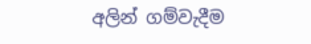අලින් ගම්වැදීම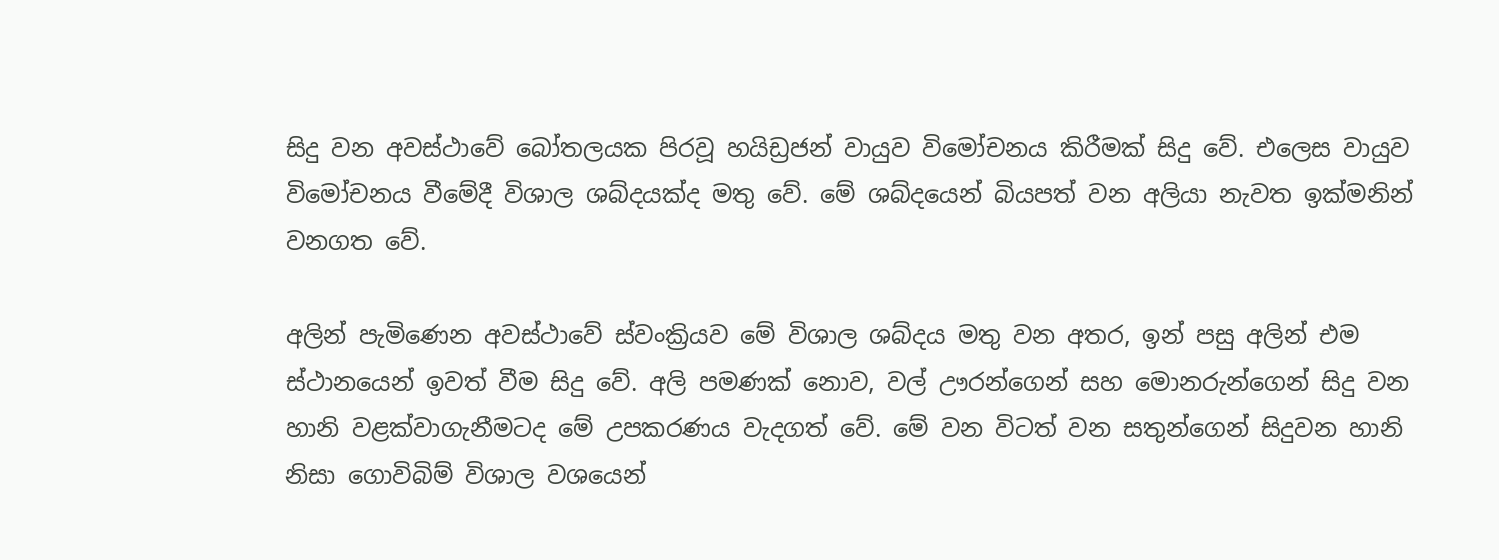සිදු වන අවස්ථාවේ බෝතලයක පිරවූ හයිඩ්‍රජන් වායුව විමෝචනය කිරීමක් සිදු වේ. එලෙස වායුව විමෝචනය වීමේදී විශාල ශබ්දයක්ද මතු වේ. මේ ශබ්දයෙන් බියපත් වන අලියා නැවත ඉක්මනින් වනගත වේ.

අලින් පැමිණෙන අවස්ථාවේ ස්වංක්‍රියව මේ විශාල ශබ්දය මතු වන අතර, ඉන් පසු අලින් එම ස්ථානයෙන් ඉවත් වීම සිදු වේ. අලි පමණක් නොව, වල් ඌරන්ගෙන් සහ මොනරුන්ගෙන් සිදු වන හානි වළක්වාගැනීමටද මේ උපකරණය වැදගත් වේ. මේ වන විටත් වන සතුන්ගෙන් සිදුවන හානි නිසා ගොවිබිම් විශාල වශයෙන්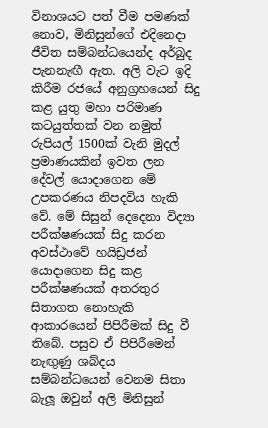විනාශයට පත් වීම පමණක් නොව, මිනිසුන්ගේ එදිනෙදා ජීවිත සම්බන්ධයෙන්ද අර්බුද පැනනැඟී ඇත. අලි වැට ඉදි කිරීම රජයේ අනුග්‍රහයෙන් සිදු කළ යුතු මහා පරිමාණ කටයුත්තක් වන නමුත් රුපියල් 1500ක් වැනි මුදල් ප්‍රමාණයකින් ඉවත ලන දේවල් යොදාගෙන මේ උපකරණය නිපදවිය හැකි වේ. මේ සිසුන් දෙදෙනා විද්‍යා පරීක්ෂණයක් සිදු කරන අවස්ථාවේ හයිඩ්‍රජන් යොදාගෙන සිදු කළ පරීක්ෂණයක් අතරතුර සිතාගත නොහැකි ආකාරයෙන් පිපිරීමක් සිදු වී තිබේ. පසුව ඒ පිපිරීමෙන් නැඟුණු ශබ්දය සම්බන්ධයෙන් වෙනම සිතා බැලූ ඔවුන් අලි මිනිසුන්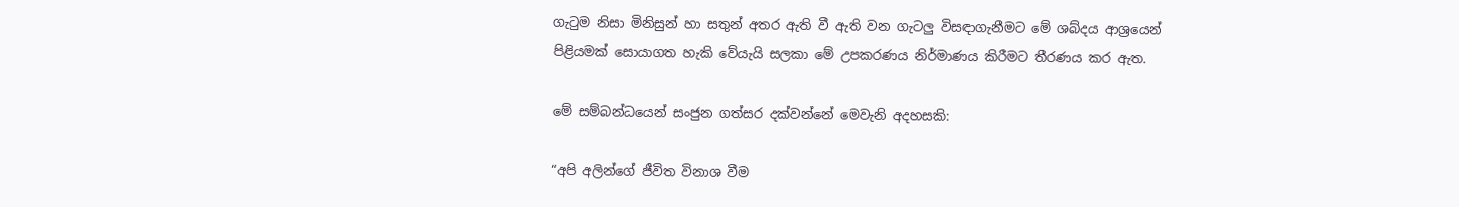ගැටුම නිසා මිනිසුන් හා සතුන්‍ අතර ඇති වී ඇති වන ගැටලු විසඳාගැනීමට මේ ශබ්දය ආශ්‍රයෙන් පිළියමක් සොයාගත හැකි වේයැයි සලකා මේ උපකරණය නිර්මාණය කිරීමට තීරණය කර ඇත.

මේ සම්බන්ධයෙන් සංජුන ගත්සර දක්වන්නේ මෙවැනි අදහසකි:

“අපි අලින්ගේ ජීවිත විනාශ වීම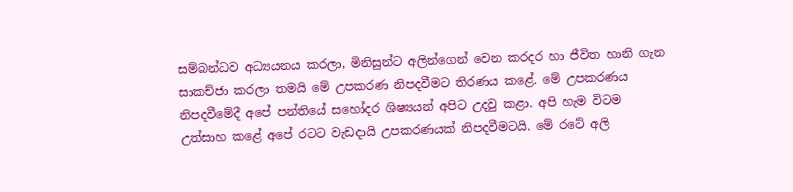සම්බන්ධව අධ්‍යයනය කරලා, මිනිසුන්ට අලින්ගෙන් වෙන කරදර හා ජීවිත හානි ගැන සාකච්ජා කරලා තමයි මේ උපකරණ නිපදවීමට තිරණය කළේ. මේ උපකරණය නිපදවීමේදී අපේ පන්තියේ සහෝදර ශිෂ්‍යයන් අපිට උදවු කළා. අපි හැම විටම උත්සාහ කළේ අපේ රටට වැඩදායි උපකරණයක් නිපදවීමටයි. මේ රටේ අලි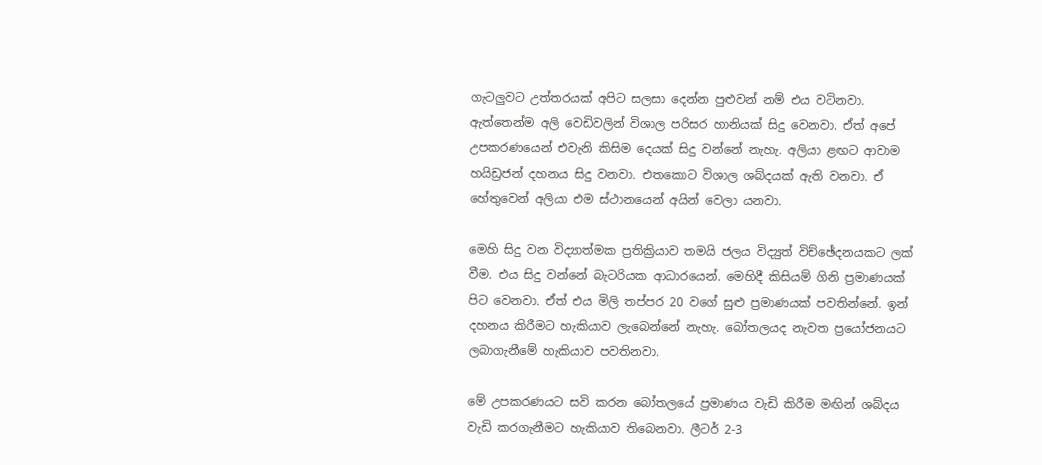ගැටලුවට උත්තරයක් අපිට සලසා දෙන්න පුළුවන් නම් එය වටිනවා. ඇත්තෙන්ම අලි වෙඩිවලින් විශාල පරිසර හානියක් සිදු වෙනවා. ඒත් අපේ උපකරණයෙන් එවැනි කිසිම දෙයක් සිදු වන්නේ නැහැ. අලියා ළඟට ආවාම හයිඩ්‍රජන් දහනය සිදු වනවා. එතකොට විශාල ශබ්දයක් ඇති වනවා. ඒ හේතුවෙන් අලියා එම ස්ථානයෙන් අයින් වෙලා යනවා.

මෙහි සිදු වන විද්‍යාත්මක ප්‍රතික්‍රියාව තමයි ජලය විද්‍යුත් විච්ඡේදනයකට ලක් වීම. එය සිදු වන්නේ බැටරියක ආධාරයෙන්. මෙහිදී කිසියම් ගිනි ප්‍රමාණයක් පිට වෙනවා. ඒත් එය මිලි තප්පර 20 වගේ සුළු ප්‍රමාණයක් පවතින්නේ. ඉන් දහනය කිරීමට හැකියාව ලැබෙන්නේ නැහැ. බෝතලයද නැවත ප්‍රයෝජනයට ලබාගැනීමේ හැකියාව පවතිනවා.

මේ උපකරණයට සවි කරන බෝතලයේ ප්‍රමාණය වැඩි කිරීම මඟින් ශබ්දය වැඩි කරගැනීමට හැකියාව තිබෙනවා. ලීටර් 2-3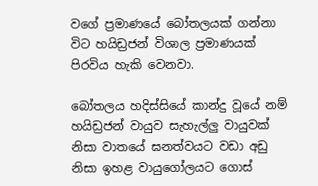වගේ ප්‍රමාණයේ බෝතලයක් ගන්නා විට හයිඩ්‍රජන් විශාල ප්‍රමාණයක් පිරවිය හැකි වෙනවා.

බෝතලය හදිස්සියේ කාන්දු වූයේ නම් හයිඩ්‍රජන් වායුව සැහැල්ලු වායුවක් නිසා වාතයේ ඝනත්වයට වඩා අඩු නිසා ඉහළ වායුගෝලයට ගොස්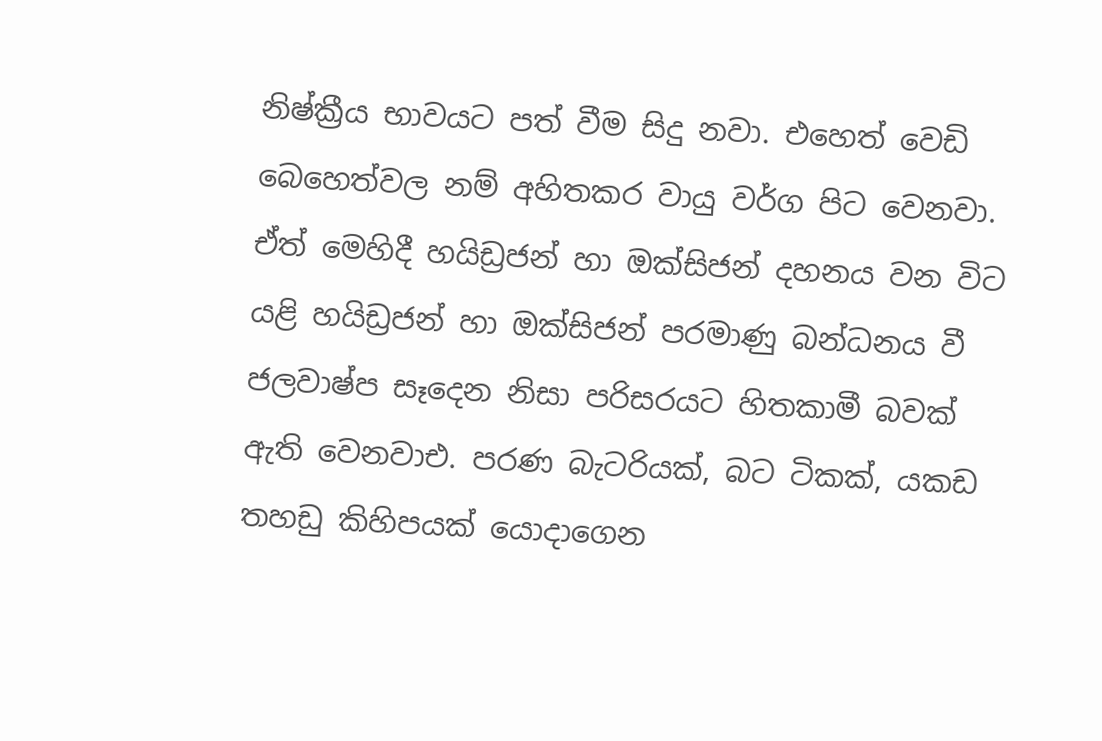නිෂ්ක්‍රීය භාවයට පත් වීම සිදු නවා. එහෙත් වෙඩි බෙහෙත්වල නම් අහිතකර වායු වර්ග පිට වෙනවා. ඒත් මෙහිදී හයිඩ්‍රජන් හා ඔක්සිජන් දහනය වන විට යළි හයිඩ්‍රජන් හා ඔක්සිජන් පරමාණු බන්ධනය වී ජලවාෂ්ප ‍සෑදෙන නිසා පරිසරයට හිතකාමී බවක් ඇති වෙනවාඑ. පරණ බැටරියක්, බට ටිකක්, යකඩ තහඩු කිහිපයක් යොදාගෙන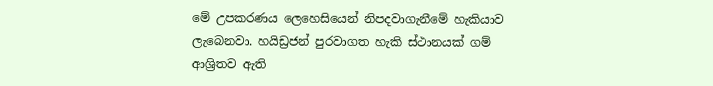මේ උපකරණය ලෙහෙසියෙන් නිපදවාගැනීමේ හැකියාව ලැබෙනවා. හයිඩ්‍රජන් පුරවාගත හැකි ස්ථානයක් ගම් ආශ්‍රිතව ඇති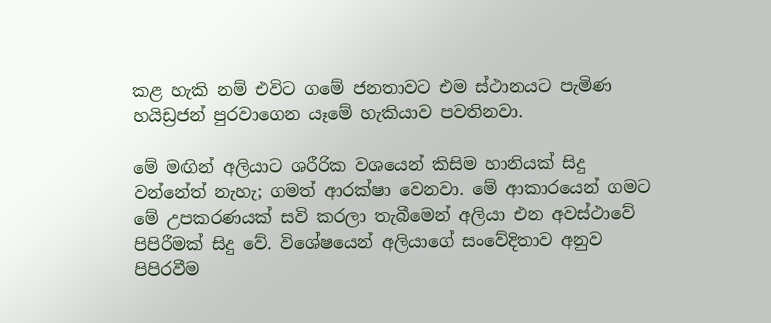කළ හැකි නම් එවිට ගමේ ජනතාවට එම ස්ථානයට පැමිණ හයිඩ්‍රජන් පුරවාගෙන යෑමේ හැකියාව පවතිනවා.

මේ මඟින් අලියාට ශරීරික වශයෙන් කිසිම හානියක් සිදු වන්නේත් නැහැ; ගමත් ආරක්ෂා වෙනවා. මේ ආකාරයෙන් ගමට මේ උපකරණයක් සවි කරලා තැබීමෙන් අලියා එන අවස්ථාවේ පිපිරීමක් සිදු වේ. විශේෂයෙන් අලියාගේ සංවේදිතාව අනුව පිපිරවීම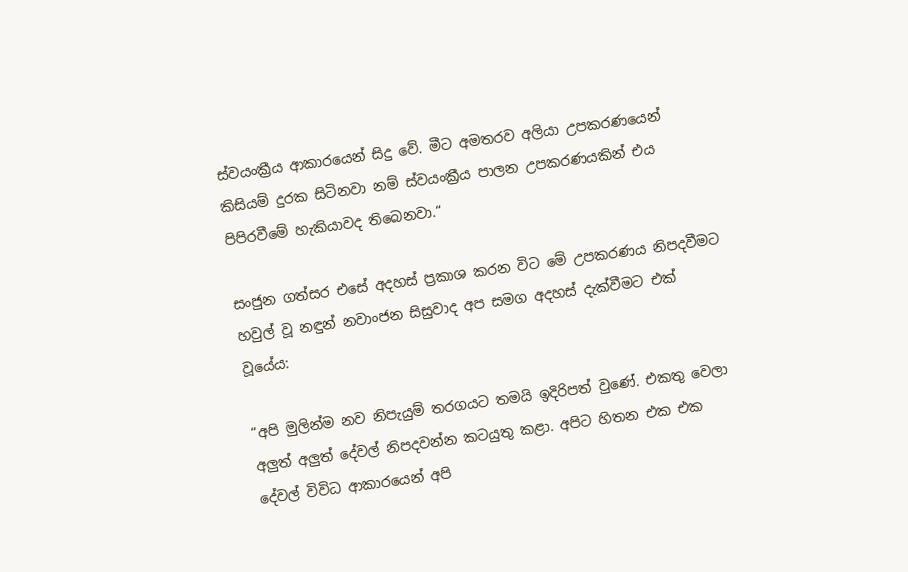ස්වයංක්‍රීය ආකාරයෙන් සිදු වේ. මීට අමතරව අලියා උපකරණයෙන් කිසියම් දුරක සිටිනවා නම් ස්වයංක්‍රීය පාලන උපකරණයකින් එය පිපිරවීමේ හැකියාවද තිබෙනවා.“

සංජුන ගත්සර එසේ අදහස් ප්‍රකාශ කරන විට මේ උපකරණය නිපදවීමට හවුල් වූ නඳුන් නවාංජන සිසුවාද අප සමග අදහස් දැක්වීමට එක් වූයේය:

“අපි මුලින්ම නව නිපැයුම් තරගයට තමයි ඉදිරිපත් වුණේ. එකතු වෙලා අලුත් අලුත් දේවල් නිපදවන්න කටයුතු කළා. අපිට හිතන එක එක දේවල් විවිධ ආකාරයෙන් අපි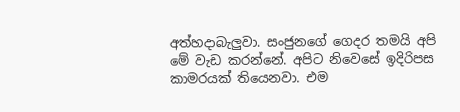අත්හදාබැලුවා. සංජුනගේ ගෙදර තමයි ‍අපි මේ වැඩ කරන්නේ. අපිට නි‍වෙසේ ඉදිරිපස කාමරයක් තියෙනවා. එම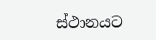ස්ථානයට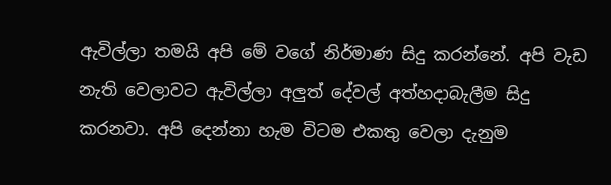ඇවිල්ලා තමයි අපි මේ වගේ නිර්මාණ සිදු කරන්නේ. අපි වැඩ නැති වෙලාවට ඇවිල්ලා අලුත් දේවල් අත්හදාබැලීම සිදු කරනවා. අපි දෙන්නා හැම විටම එකතු වෙලා දැනුම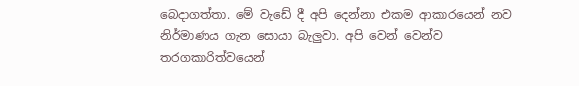බෙදාගත්තා. මේ වැ‍ඩේ දී අපි දෙන්නා එකම ආකාරයෙන් නව නිර්මාණය ගැන සොයා බැලුවා. අපි වෙන් වෙන්ව තරගකාරිත්වයෙන්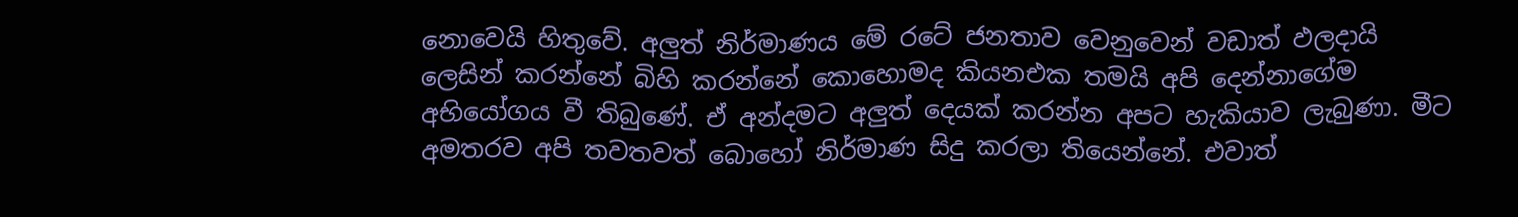නොවෙයි හිතුවේ. අලුත් නිර්මාණය මේ රටේ ජනතාව වෙනුවෙන් වඩාත් ඵලදායි ලෙසින් කරන්නේ බිහි කරන්නේ කොහොමද කියනඑක තමයි අපි දෙන්නාගේම අභියෝගය වී තිබුණේ. ඒ අන්දමට අලුත් දෙයක් කරන්න අපට හැකියාව ලැබුණා. මීට අමතරව අපි තවතවත් බොහෝ නිර්මාණ සිදු කරලා තියෙන්නේ. එවාත්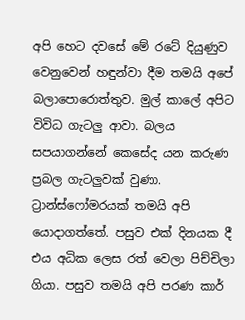අපි හෙට දවසේ මේ රටේ දියුණුව වෙනුවෙන් හඳුන්වා දීම තමයි අපේ බලාපොරොත්තුව. මුල් කාලේ අපිට විවිධ ගැටලු ආවා. බලය සපයාගන්නේ කෙසේද යන කරුණ ප්‍රබල ගැටලුවක් වුණා. ට්‍රාන්ස්ෆෝමරයක් තමයි අපි යොදාගත්තේ. පසුව එක් දිනයක දී එය අධික ලෙස රත් වෙලා පිච්චිලා ගියා. පසුව තමයි අපි පරණ කාර්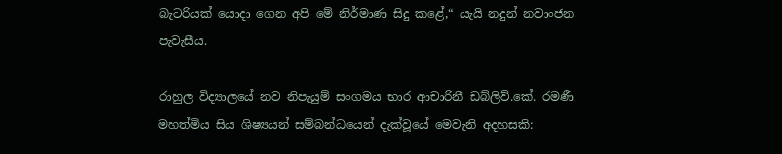බැටරියක් යොදා ගෙන අපි මේ නිර්මාණ සිදු කළේ,“ යැයි නදුන් නවාංජන පැවැසීය.

රාහුල විද්‍යාලයේ නව නිපැයුම් සංගමය භාර ආචාරිනී ඩබ්ලිව්.කේ. රමණී මහත්මිය සිය ශිෂ්‍යයන් සම්බන්ධයෙන් දැක්වූයේ මෙවැනි අදහසකි: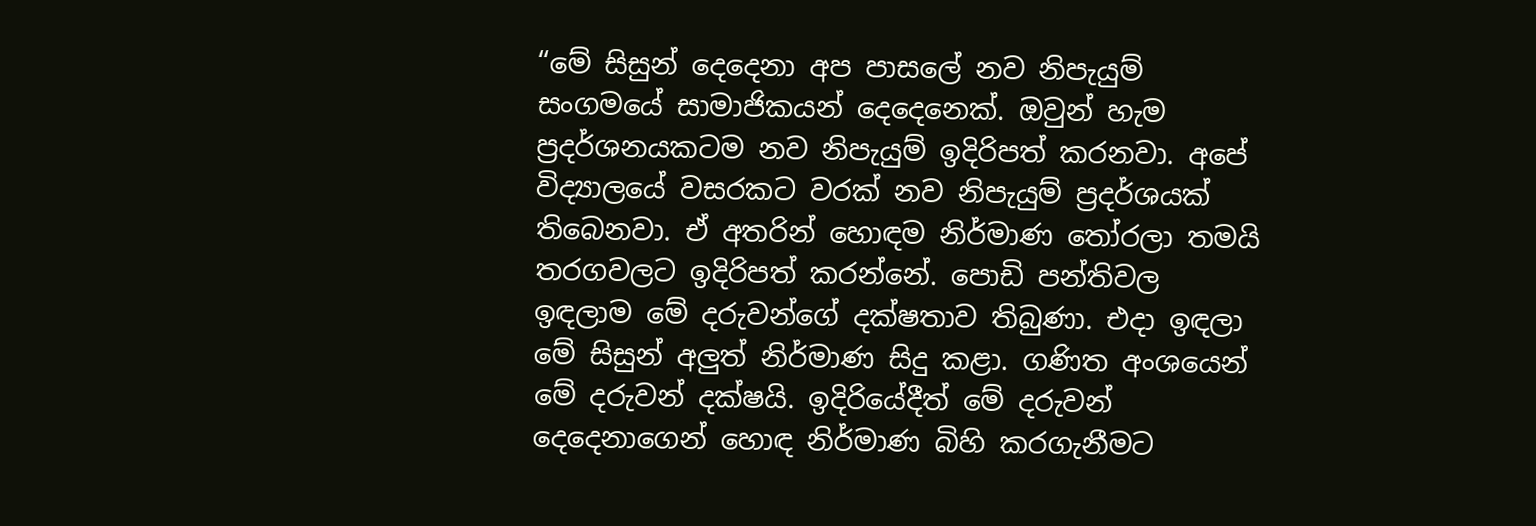“මේ සිසුන් දෙදෙනා අප පාසලේ නව නිපැයුම් සංගමයේ සාමාජිකයන් දෙදෙනෙක්. ඔවුන් හැම ප්‍රදර්ශනයකටම නව නිපැයුම් ඉදිරිපත් කරනවා. අපේ විද්‍යාලයේ වසරකට වරක් නව නිපැයුම් ප්‍රදර්ශයක් තිබෙනවා. ඒ අතරින් හොඳම නිර්මාණ තෝරලා තමයි තරගවලට ඉදිරිපත් කරන්නේ. පොඩි පන්තිවල ඉඳලාම මේ දරුවන්ගේ දක්ෂතාව තිබුණා. එදා ඉඳලා මේ සිසුන් අලුත් නිර්මාණ සිදු කළා. ගණිත අංශයෙන් මේ දරුවන් දක්ෂයි. ඉදිරියේදීත් මේ දරුවන් දෙදෙනාගෙන් හොඳ නිර්මාණ බිහි කරගැනීමට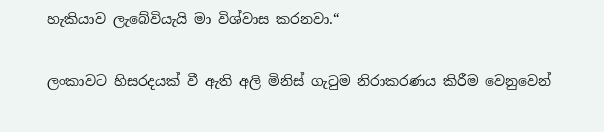හැකියාව ලැබේවියැයි මා විශ්වාස කරනවා.“

ලංකාවට හිසරදයක් වී ඇති අලි මිනිස් ගැටුම නිරාකරණය කිරීම වෙනුවෙන්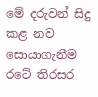මේ දරුවන් සිදු කළ නව සොයාගැනීම රටේ තිරසර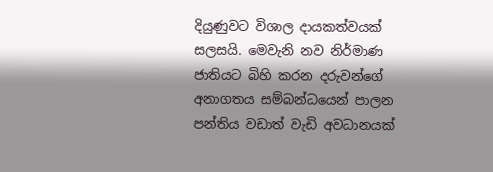දියුණුවට ‍විශාල දායකත්වයක් සලසයි. මෙවැනි නව නිර්මාණ ජාතියට බිහි කරන දරුවන්ගේ අනාගතය සම්බන්ධයෙන් පාලන පන්තිය වඩාත් වැඩි අවධානයක්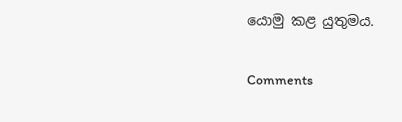යොමු කළ යුතුමය.

Comments